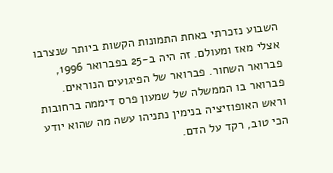השבוע נזכרתי באחת התמונות הקשות ביותר שנצרבו אצלי מאז ומעולם. זה היה ב-25 בפברואר 1996, פברואר השחור. פברואר של הפיגועים הנוראים. פברואר בו הממשלה של שמעון פרס דיממה ברחובות וראש האופוזיציה בנימין נתניהו עשה מה שהוא יודע הכי טוב, רקד על הדם.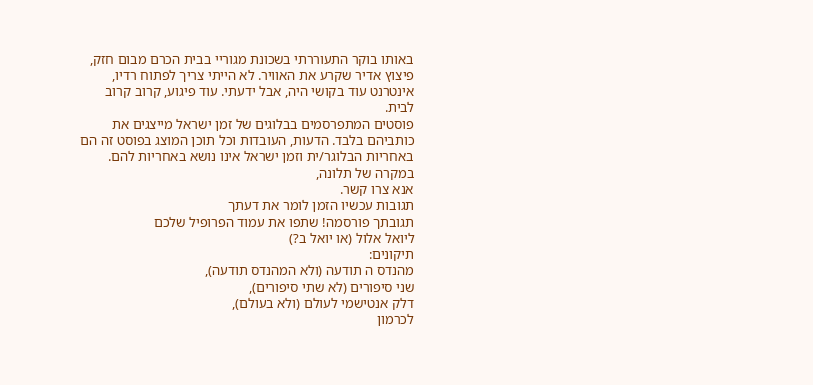באותו בוקר התעוררתי בשכונת מגוריי בבית הכרם מבום חזק, פיצוץ אדיר שקרע את האוויר. לא הייתי צריך לפתוח רדיו, אינטרנט עוד בקושי היה, אבל ידעתי. עוד פיגוע, קרוב קרוב לבית.
פוסטים המתפרסמים בבלוגים של זמן ישראל מייצגים את כותביהם בלבד. הדעות, העובדות וכל תוכן המוצג בפוסט זה הם באחריות הבלוגר/ית וזמן ישראל אינו נושא באחריות להם. במקרה של תלונה,
אנא צרו קשר.
תגובות עכשיו הזמן לומר את דעתך
תגובתך פורסמה! שתפו את עמוד הפרופיל שלכם
ליואל אלול (או יואל ב?)
תיקונים:
מהנדס ה תודעה (ולא המהנדס תודעה),
שני סיפורים (לא שתי סיפורים),
דלק אנטישמי לעולם (ולא בעולם),
לכרמון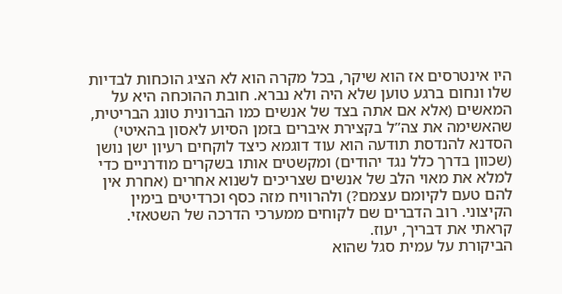היו אינטרסים אז הוא שיקר, בכל מקרה הוא לא הציג הוכחות לבדיות שלו ונחום ברגע טוען שלא היה ולא נברא. חובת ההוכחה היא על המאשים (אלא אם אתה בצד של אנשים כמו הברונית טונג הבריטית, שהאשימה את צה”ל בקצירת איברים בזמן הסיוע לאסון בהאיטי)
הסדנא להנדסת תודעה הוא עוד דוגמא כיצד לוקחים רעיון ישן נושן (שכוון בדרך כלל נגד יהודים) ומקשטים אותו בשקרים מודרניים כדי למלא את מאוי הלב של אנשים שצריכים לשנוא אחרים (אחרת אין להם טעם לקיומם עצמם?) ולהרוויח מזה כסף וכרדיטים בימין הקיצוני. רוב הדברים שם לקוחים ממערכי הדרכה של השטאזי.
קראתי את דבריך, יעוז.
הביקורת על עמית סגל שהוא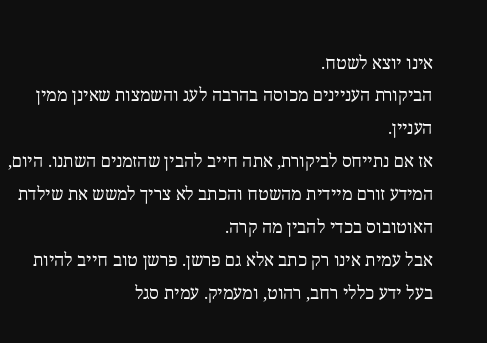אינו יוצא לשטח.
הביקורת העניינים מכוסה בהרבה לעג והשמצות שאינן ממין העניין.
אז אם נתייחס לביקורת, אתה חייב להבין שהזמנים השתנו. היום, המידע זורם מיידית מהשטח והכתב לא צריך למשש את שילדת האוטובוס בכדי להבין מה קרה.
אבל עמית אינו רק כתב אלא גם פרשן. פרשן טוב חייב להיות בעל ידע כללי רחב, רהוט, ומעמיק. עמית סגל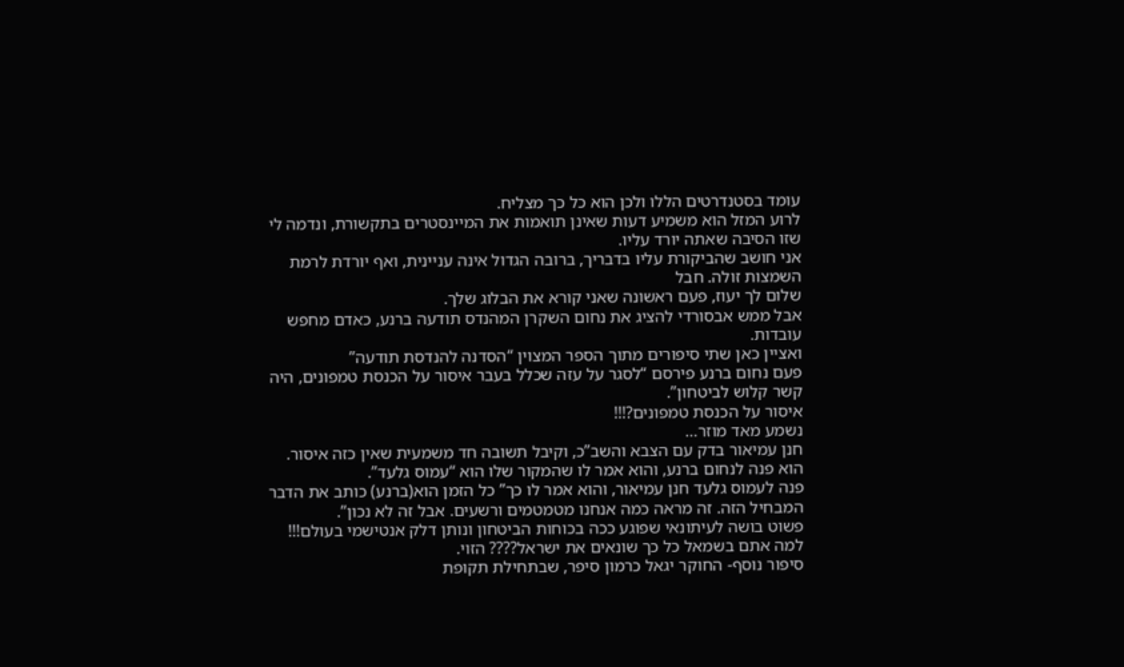עומד בסטנדרטים הללו ולכן הוא כל כך מצליח.
לרוע המזל הוא משמיע דעות שאינן תואמות את המיינסטרים בתקשורת, ונדמה לי שזו הסיבה שאתה יורד עליו.
אני חושב שהביקורת עליו בדבריך, ברובה הגדול אינה עניינית, ואף יורדת לרמת השמצות זולה. חבל
שלום לך יעוז, פעם ראשונה שאני קורא את הבלוג שלך.
אבל ממש אבסורדי להציג את נחום השקרן המהנדס תודעה ברנע, כאדם מחפש עובדות.
ואציין כאן שתי סיפורים מתוך הספר המצוין “הסדנה להנדסת תודעה”
פעם נחום ברנע פירסם “לסגר על עזה שכלל בעבר איסור על הכנסת טמפונים, היה קשר קלוש לביטחון”.
איסור על הכנסת טמפונים?!!!
נשמע מאד מוזר…
חנן עמיאור בדק עם הצבא והשב”כ, וקיבל תשובה חד משמעית שאין כזה איסור.
הוא פנה לנחום ברנע, והוא אמר לו שהמקור שלו הוא “עמוס גלעד”.
פנה לעמוס גלעד חנן עמיאור, והוא אמר לו כך” כל הזמן הוא(ברנע) כותב את הדבר המבחיל הזה. זה מראה כמה אנחנו מטמטמים ורשעים. אבל זה לא נכון”.
פשוט בושה לעיתונאי שפוגע ככה בכוחות הביטחון ונותן דלק אנטישמי בעולם!!!
למה אתם בשמאל כל כך שונאים את ישראל???? הזוי.
סיפור נוסף- החוקר יגאל כרמון סיפר, שבתחילת תקופת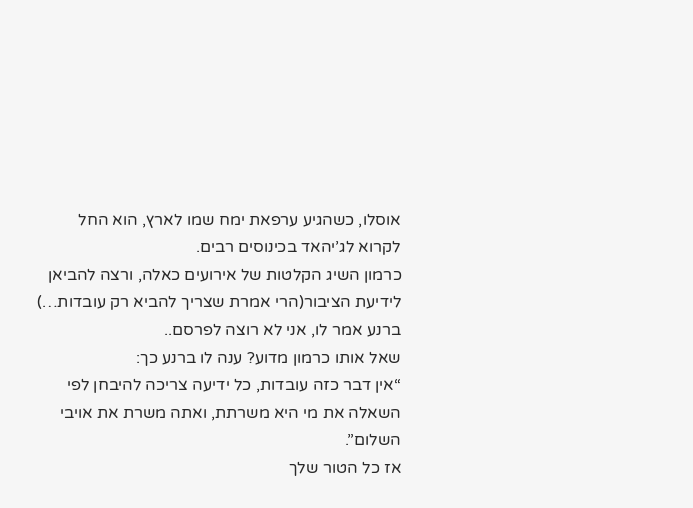אוסלו, כשהגיע ערפאת ימח שמו לארץ, הוא החל לקרוא לג’יהאד בכינוסים רבים.
כרמון השיג הקלטות של אירועים כאלה, ורצה להביאן לידיעת הציבור(הרי אמרת שצריך להביא רק עובדות…) ברנע אמר לו, אני לא רוצה לפרסם..
שאל אותו כרמון מדוע? ענה לו ברנע כך:
“אין דבר כזה עובדות, כל ידיעה צריכה להיבחן לפי השאלה את מי היא משרתת, ואתה משרת את אויבי השלום”.
אז כל הטור שלך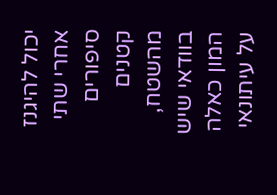יכול להיגנז אחרי שתי סיפורים קטנים מהשטח, בוודאי שיש המון כאלה על עיתונאי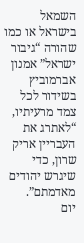השמאל בישראל או כמו שהורה “גיבור ישראל” אמנון אברמוביץ בשידור לכל צמד מרעיתיו, “לאתרג את העבריין אריק שרון, כדי שיגרש יהודים מאדמתם”.
יום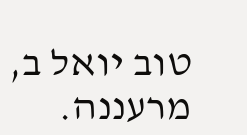טוב יואל ב, מרעננה.